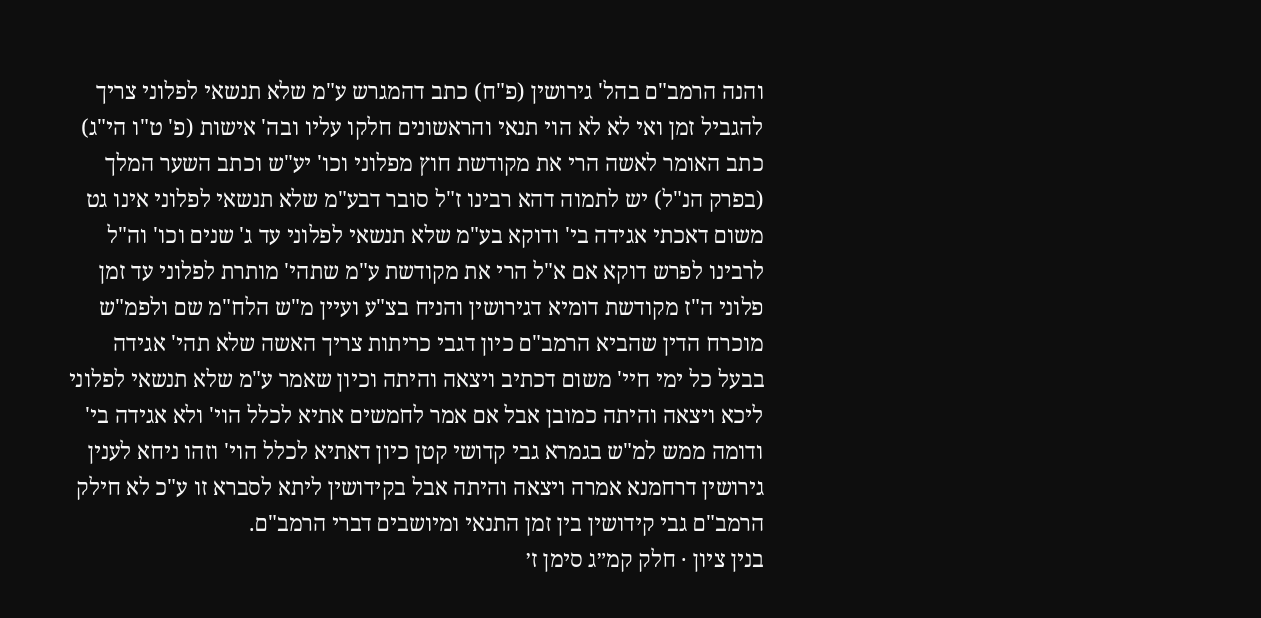והנה הרמב"ם בהל' גירושין (פ"ח) כתב דהמגרש ע"מ שלא תנשאי לפלוני צריך להגביל זמן ואי לא לא הוי תנאי והראשונים חלקו עליו ובה' אישות (פ' ט"ו הי"ג) כתב האומר לאשה הרי את מקודשת חוץ מפלוני וכו' יע"ש וכתב השער המלך (בפרק הנ"ל) יש לתמוה דהא רבינו ז"ל סובר דבע"מ שלא תנשאי לפלוני אינו גט משום דאכתי אגידה בי' ודוקא בע"מ שלא תנשאי לפלוני עד ג' שנים וכו' וה"ל לרבינו לפרש דוקא אם א"ל הרי את מקודשת ע"מ שתהי' מותרת לפלוני עד זמן פלוני ה"ז מקודשת דומיא דגירושין והניח בצ"ע ועיין מ"ש הלח"מ שם ולפמ"ש מוכרח הדין שהביא הרמב"ם כיון דגבי כריתות צריך האשה שלא תהי' אגידה בבעל כל ימי חיי' משום דכתיב ויצאה והיתה וכיון שאמר ע"מ שלא תנשאי לפלוני ליכא ויצאה והיתה כמובן אבל אם אמר לחמשים אתיא לכלל הוי' ולא אגידה בי' ודומה ממש למ"ש בגמרא גבי קדושי קטן כיון דאתיא לכלל הוי' וזהו ניחא לענין גירושין דרחמנא אמרה ויצאה והיתה אבל בקידושין ליתא לסברא זו ע"כ לא חילק הרמב"ם גבי קידושין בין זמן התנאי ומיושבים דברי הרמב"ם.
בנין ציון · חלק קמ״ג סימן ז׳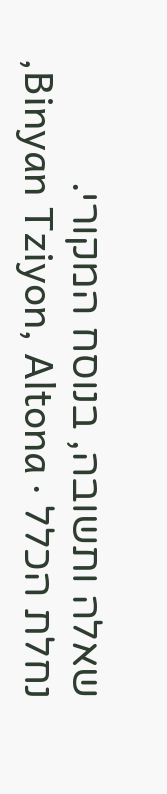שאלה ותשובה, בנוסח המקורי.
נחלת הכלל · Binyan Tziyon, Altona,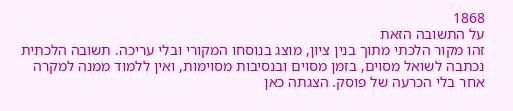1868
על התשובה הזאת
זהו מקור הלכתי מתוך בנין ציון, מוצג בנוסחו המקורי ובלי עריכה. תשובה הלכתית נכתבה לשואל מסוים, בזמן מסוים ובנסיבות מסוימות, ואין ללמוד ממנה למקרה אחר בלי הכרעה של פוסק. הצגתה כאן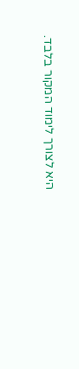היא לצורך לימוד המקור בלבד.